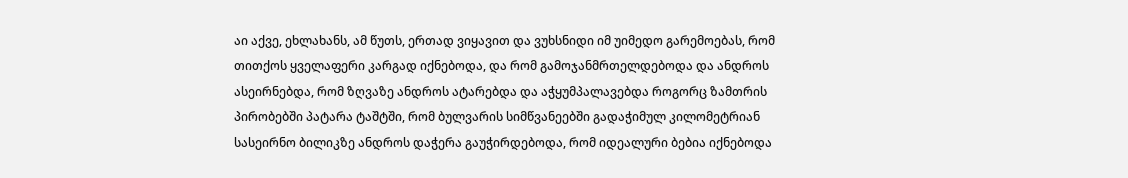აი აქვე, ეხლახანს, ამ წუთს, ერთად ვიყავით და ვუხსნიდი იმ უიმედო გარემოებას, რომ თითქოს ყველაფერი კარგად იქნებოდა, და რომ გამოჯანმრთელდებოდა და ანდროს ასეირნებდა, რომ ზღვაზე ანდროს ატარებდა და აჭყუმპალავებდა როგორც ზამთრის პირობებში პატარა ტაშტში, რომ ბულვარის სიმწვანეებში გადაჭიმულ კილომეტრიან სასეირნო ბილიკზე ანდროს დაჭერა გაუჭირდებოდა, რომ იდეალური ბებია იქნებოდა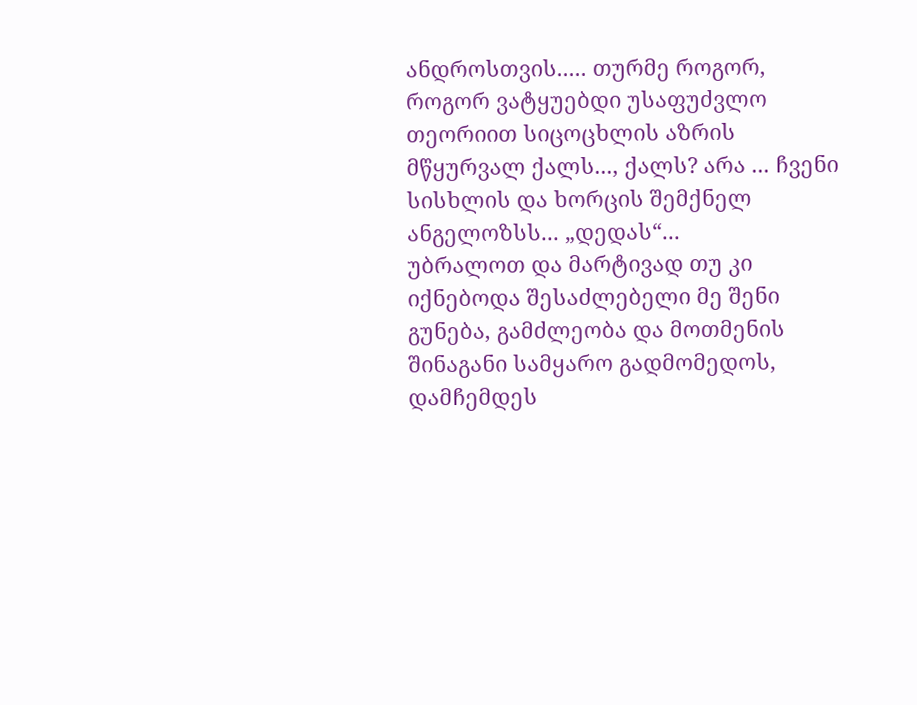ანდროსთვის..... თურმე როგორ, როგორ ვატყუებდი უსაფუძვლო თეორიით სიცოცხლის აზრის მწყურვალ ქალს..., ქალს? არა ... ჩვენი სისხლის და ხორცის შემქნელ ანგელოზსს... „დედას“...
უბრალოთ და მარტივად თუ კი იქნებოდა შესაძლებელი მე შენი გუნება, გამძლეობა და მოთმენის შინაგანი სამყარო გადმომედოს, დამჩემდეს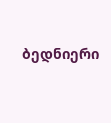ბედნიერი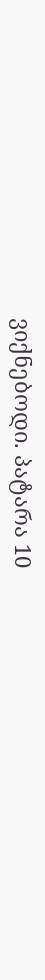ვიქნებოდი. პატარა 10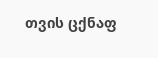თვის ცქნაფ